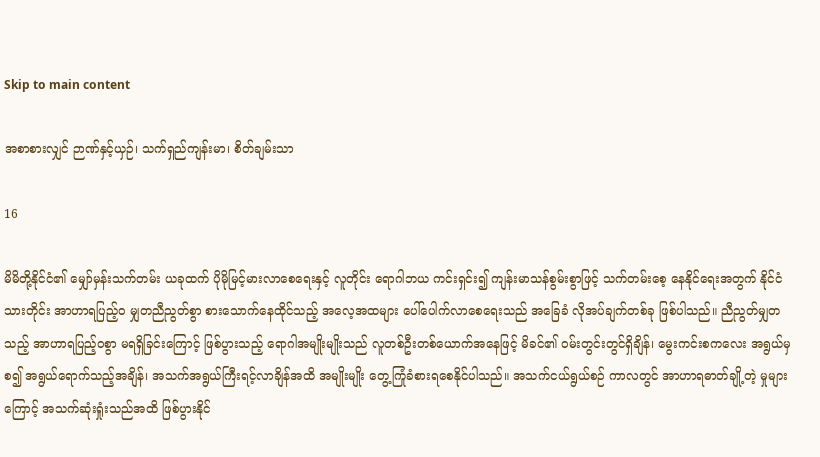Skip to main content

အစာစားလျှင် ဉာဏ်နှင့်ယှဉ်၊ သက်ရှည်ကျန်းမာ၊ စိတ်ချမ်းသာ

16

မိမိတို့နိုင်ငံ၏ မျှော်မှန်းသက်တမ်း ယခုထက် ပိုမိုမြင့်မားလာစေရေးနှင့် လူတိုင်း ရောဂါဘယ ကင်းရှင်း၍ ကျန်းမာသန်စွမ်းစွာဖြင့် သက်တမ်းစေ့ နေနိုင်ရေးအတွက် နိုင်ငံသားတိုင်း အာဟာရပြည့်ဝ မျှတညီညွတ်စွာ စားသောက်နေထိုင်သည့် အလေ့အထများ ပေါ်ပေါက်လာစေရေးသည် အခြေခံ လိုအပ်ချက်တစ်ခု ဖြစ်ပါသည်။ ညီညွတ်မျှတသည့် အာဟာရပြည့်ဝစွာ မရရှိခြင်းကြောင့် ဖြစ်ပွားသည့် ရောဂါအမျိုးမျိုးသည် လူတစ်ဦးတစ်ယောက်အနေဖြင့် မိခင်၏ ဝမ်းတွင်းတွင်ရှိချိန်၊ မွေးကင်းစကလေး အရွယ်မှစ၍ အရွယ်ရောက်သည့်အချိန်၊ အသက်အရွယ်ကြီးရင့်လာချိန်အထိ အမျိုးမျိုး တွေ့ကြုံခံစားရစေနိုင်ပါသည်။ အသက်ငယ်ရွယ်စဉ် ကာလတွင် အာဟာရဓာတ်ချို့တဲ့ မှုများကြောင့် အသက်ဆုံးရှုံးသည်အထိ ဖြစ်ပွားနိုင်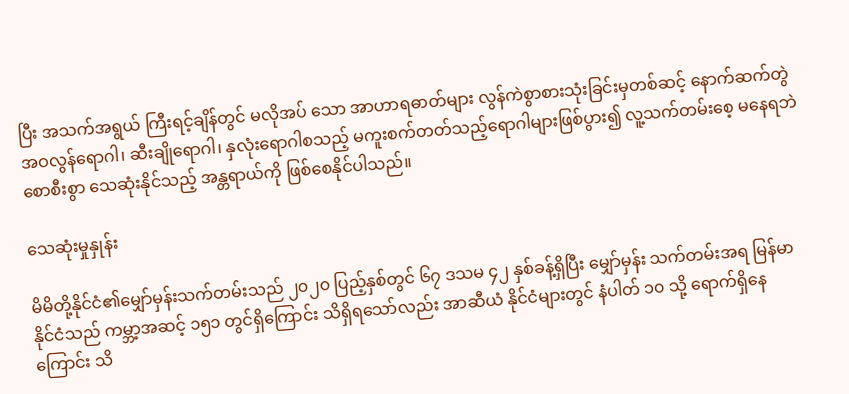ပြီး အသက်အရွယ် ကြီးရင့်ချိန်တွင် မလိုအပ် သော အာဟာရဓာတ်များ လွန်ကဲစွာစားသုံးခြင်းမှတစ်ဆင့် နောက်ဆက်တွဲ အဝလွန်ရောဂါ၊ ဆီးချိုရောဂါ၊ နှလုံးရောဂါစသည့် မကူးစက်တတ်သည့်ရောဂါများဖြစ်ပွား၍ လူ့သက်တမ်းစေ့ မနေရဘဲစောစီးစွာ သေဆုံးနိုင်သည့် အန္တရာယ်ကို ဖြစ်စေနိုင်ပါသည်။

သေဆုံးမှုနှုန်း

မိမိတို့နိုင်ငံ၏မျှော်မှန်းသက်တမ်းသည် ၂၀၂၀ ပြည့်နှစ်တွင် ၆၇ ဒသမ ၄၂ နှစ်ခန့်ရှိပြီး မျှော်မှန်း သက်တမ်းအရ မြန်မာနိုင်ငံသည် ကမ္ဘာ့အဆင့် ၁၅၁ တွင်ရှိကြောင်း သိရှိရသော်လည်း အာဆီယံ နိုင်ငံများတွင် နံပါတ် ၁၀ သို့ ရောက်ရှိနေကြောင်း သိ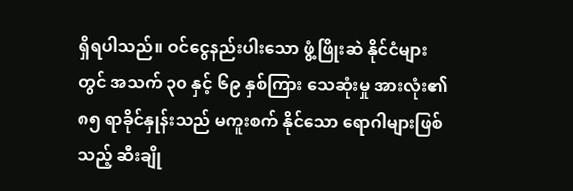ရှိရပါသည်။ ဝင်ငွေနည်းပါးသော ဖွံ့ဖြိုးဆဲ နိုင်ငံများတွင် အသက် ၃၀ နှင့် ၆၉ နှစ်ကြား သေဆုံးမှု အားလုံး၏ ၈၅ ရာခိုင်နှုန်းသည် မကူးစက် နိုင်သော ရောဂါများဖြစ်သည့် ဆီးချို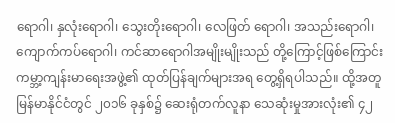ရောဂါ၊ နှလုံးရောဂါ၊ သွေးတိုးရောဂါ၊ လေဖြတ် ရောဂါ၊ အသည်းရောဂါ၊ ကျောက်ကပ်ရောဂါ၊ ကင်ဆာရောဂါအမျိုးမျိုးသည် တို့ကြောင့်ဖြစ်ကြောင်း ကမ္ဘာ့ကျန်းမာရေးအဖွဲ့၏ ထုတ်ပြန်ချက်များအရ တွေ့ရှိရပါသည်။ ထို့အတူ မြန်မာနိုင်ငံတွင် ၂၀၁၆ ခုနှစ်၌ ဆေးရုံတက်လူနာ သေဆုံးမှုအားလုံး၏ ၄၂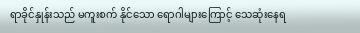ရာခိုင်နှုန်းသည် မကူးစက် နိုင်သော ရောဂါများကြောင့် သေဆုံးနေရ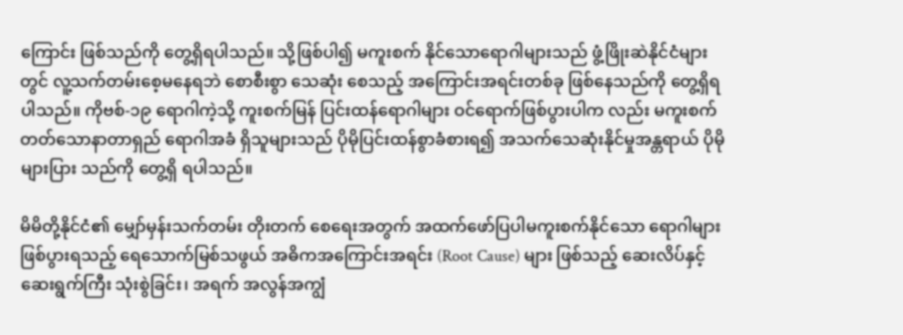ကြောင်း ဖြစ်သည်ကို တွေ့ရှိရပါသည်။ သို့ဖြစ်ပါ၍ မကူးစက် နိုင်သောရောဂါများသည် ဖွံ့ဖြိုးဆဲနိုင်ငံများတွင် လူ့သက်တမ်းစေ့မနေရဘဲ စောစီးစွာ သေဆုံး စေသည့် အကြောင်းအရင်းတစ်ခု ဖြစ်နေသည်ကို တွေ့ရှိရပါသည်။ ကိုဗစ်-၁၉ ရောဂါကဲ့သို့ ကူးစက်မြန် ပြင်းထန်ရောဂါများ ဝင်ရောက်ဖြစ်ပွားပါက လည်း မကူးစက်တတ်သောနာတာရှည် ရောဂါအခံ ရှိသူများသည် ပိုမိုပြင်းထန်စွာခံစားရ၍ အသက်သေဆုံးနိုင်မှုအန္တရာယ် ပိုမိုများပြား သည်ကို တွေ့ရှိ ရပါသည်။

မိမိတို့နိုင်ငံ၏ မျှော်မှန်းသက်တမ်း တိုးတက် စေရေးအတွက် အထက်ဖော်ပြပါမကူးစက်နိုင်သော ရောဂါများဖြစ်ပွားရသည့် ရေသောက်မြစ်သဖွယ် အဓိကအကြောင်းအရင်း (Root Cause) များ ဖြစ်သည့် ဆေးလိပ်နှင့်ဆေးရွက်ကြီး သုံးစွဲခြင်း၊ အရက် အလွန်အကျွံ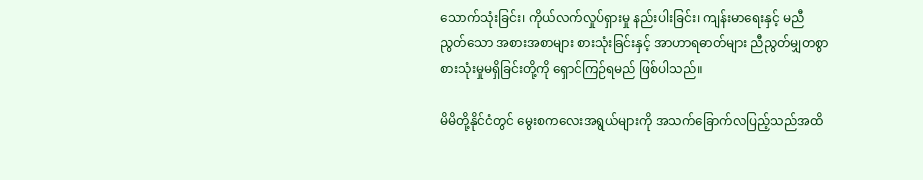သောက်သုံးခြင်း၊ ကိုယ်လက်လှုပ်ရှားမှု နည်းပါးခြင်း၊ ကျန်းမာရေးနှင့် မညီညွတ်သော အစားအစာများ စားသုံးခြင်းနှင့် အာဟာရဓာတ်များ ညီညွတ်မျှတစွာ စားသုံးမှုမရှိခြင်းတို့ကို ရှောင်ကြဉ်ရမည် ဖြစ်ပါသည်။

မိမိတို့နိုင်ငံတွင် မွေးစကလေးအရွယ်များကို အသက်ခြောက်လပြည့်သည်အထိ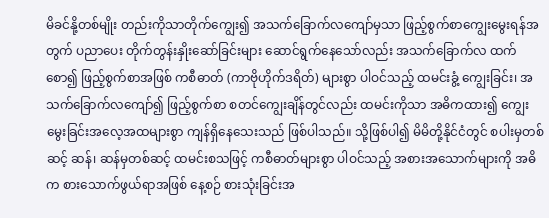မိခင်နို့တစ်မျိုး တည်းကိုသာတိုက်ကျွေး၍ အသက်ခြောက်လကျော်မှသာ ဖြည့်စွက်စာကျွေးမွေးရန်အတွက် ပညာပေး တိုက်တွန်းနှိုးဆော်ခြင်းများ ဆောင်ရွက်နေသော်လည်း အသက်ခြောက်လ ထက်စော၍ ဖြည့်စွက်စာအဖြစ် ကစီဓာတ် (ကာဗိုဟိုက်ဒရိတ်) များစွာ ပါဝင်သည့် ထမင်းခွံ့ ကျွေးခြင်း၊ အသက်ခြောက်လကျော်၍ ဖြည့်စွက်စာ စတင်ကျွေးချိန်တွင်လည်း ထမင်းကိုသာ အဓိကထား၍ ကျွေးမွေးခြင်းအလေ့အထများစွာ ကျန်ရှိနေသေးသည် ဖြစ်ပါသည်။ သို့ဖြစ်ပါ၍ မိမိတို့နိုင်ငံတွင် စပါးမှတစ်ဆင့် ဆန်၊ ဆန်မှတစ်ဆင့် ထမင်းစသဖြင့် ကစီဓာတ်များစွာ ပါဝင်သည့် အစားအသောက်များကို အဓိက စားသောက်ဖွယ်ရာအဖြစ် နေ့စဉ် စားသုံးခြင်းအ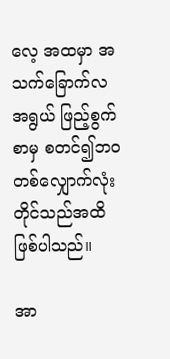လေ့ အထမှာ အသက်ခြောက်လ အရွယ် ဖြည့်စွက်စာမှ စတင်၍ဘဝတစ်လျှောက်လုံးတိုင်သည်အထိ ဖြစ်ပါသည်။

အာ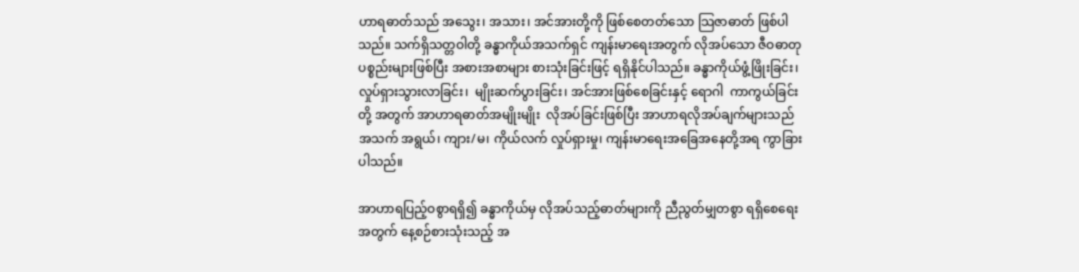ဟာရဓာတ်သည် အသွေး၊ အသား၊ အင်အားတို့ကို ဖြစ်စေတတ်သော သြဇာဓာတ် ဖြစ်ပါ သည်။ သက်ရှိသတ္တဝါတို့ ခန္ဓာကိုယ်အသက်ရှင် ကျန်းမာရေးအတွက် လိုအပ်သော ဇီဝဓာတု ပစ္စည်းများဖြစ်ပြီး အစားအစာများ စားသုံးခြင်းဖြင့် ရရှိနိုင်ပါသည်။ ခန္ဓာကိုယ်ဖွံ့ဖြိုးခြင်း၊ လှုပ်ရှားသွားလာခြင်း၊  မျိုးဆက်ပွားခြင်း၊ အင်အားဖြစ်စေခြင်းနှင့် ရောဂါ  ကာကွယ်ခြင်းတို့ အတွက် အာဟာရဓာတ်အမျိုးမျိုး  လိုအပ်ခြင်းဖြစ်ပြီး အာဟာရလိုအပ်ချက်များသည် အသက် အရွယ်၊ ကျား/မ၊ ကိုယ်လက် လှုပ်ရှားမှု၊ ကျန်းမာရေးအခြေအနေတို့အရ ကွာခြားပါသည်။

အာဟာရပြည့်ဝစွာရရှိ၍ ခန္ဓာကိုယ်မှ လိုအပ်သည့်ဓာတ်များကို ညီညွတ်မျှတစွာ ရရှိစေရေး အတွက် နေ့စဉ်စားသုံးသည့် အ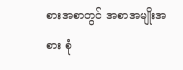စားအစာတွင် အစာအမျိုးအစား စုံ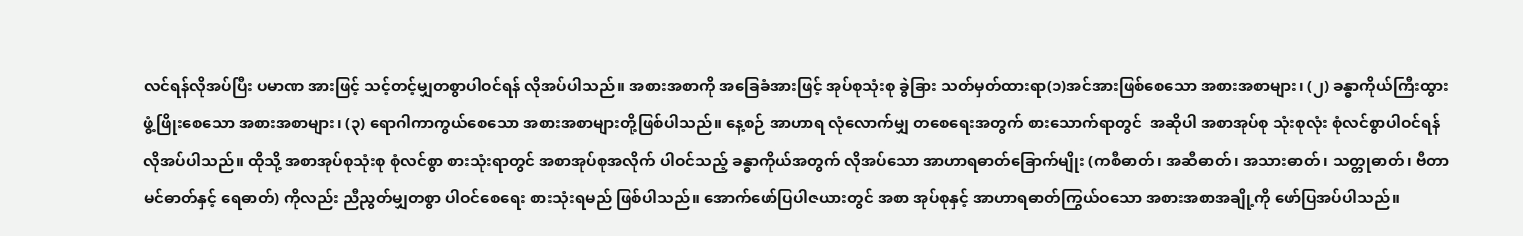လင်ရန်လိုအပ်ပြီး ပမာဏ အားဖြင့် သင့်တင့်မျှတစွာပါဝင်ရန် လိုအပ်ပါသည်။ အစားအစာကို အခြေခံအားဖြင့် အုပ်စုသုံးစု ခွဲခြား သတ်မှတ်ထားရာ(၁)အင်အားဖြစ်စေသော အစားအစာများ၊ (၂) ခန္ဓာကိုယ်ကြီးထွား ဖွံ့ဖြိုးစေသော အစားအစာများ၊ (၃) ရောဂါကာကွယ်စေသော အစားအစာများတို့ဖြစ်ပါသည်။ နေ့စဉ် အာဟာရ လုံလောက်မျှ တစေရေးအတွက် စားသောက်ရာတွင်  အဆိုပါ အစာအုပ်စု သုံးစုလုံး စုံလင်စွာပါဝင်ရန် လိုအပ်ပါသည်။ ထိုသို့ အစာအုပ်စုသုံးစု စုံလင်စွာ စားသုံးရာတွင် အစာအုပ်စုအလိုက် ပါဝင်သည့် ခန္ဓာကိုယ်အတွက် လိုအပ်သော အာဟာရဓာတ်ခြောက်မျိုး (ကစီဓာတ်၊ အဆီဓာတ်၊ အသားဓာတ်၊ သတ္တုဓာတ်၊ ဗီတာမင်ဓာတ်နှင့် ရေဓာတ်) ကိုလည်း ညီညွတ်မျှတစွာ ပါဝင်စေရေး စားသုံးရမည် ဖြစ်ပါသည်။ အောက်ဖော်ပြပါဇယားတွင် အစာ အုပ်စုနှင့် အာဟာရဓာတ်ကြွယ်ဝသော အစားအစာအချို့ကို ဖော်ပြအပ်ပါသည်။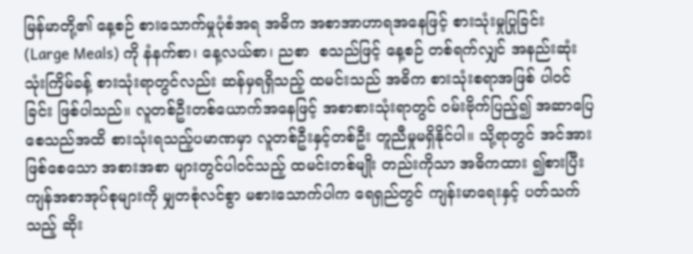မြန်မာတို့၏ နေ့စဉ် စားသောက်မှုပုံစံအရ အဓိက အစာအာဟာရအနေဖြင့် စားသုံးမှုပြုခြင်း  (Large Meals) ကို နံနက်စာ၊ နေ့လယ်စာ၊ ညစာ  စသည်ဖြင့် နေ့စဉ် တစ်ရက်လျှင် အနည်းဆုံး သုံးကြိမ်ခန့် စားသုံးရာတွင်လည်း ဆန်မှရရှိသည့် ထမင်းသည် အဓိက စားသုံးစရာအဖြစ် ပါဝင်ခြင်း ဖြစ်ပါသည်။ လူတစ်ဦးတစ်ယောက်အနေဖြင့် အစာစားသုံးရာတွင် ဝမ်းဗိုက်ပြည့်၍ အဆာပြေ စေသည်အထိ စားသုံးရသည့်ပမာဏမှာ လူတစ်ဦးနှင့်တစ်ဦး တူညီမှုမရှိနိုင်ပါ။ သို့ရာတွင် အင်အားဖြစ်စေသော အစားအစာ များတွင်ပါဝင်သည့် ထမင်းတစ်မျိုး တည်းကိုသာ အဓိကထား ၍စားပြီး ကျန်အစာအုပ်စုများကို မျှတစုံလင်စွာ မစားသောက်ပါက ရေရှည်တွင် ကျန်းမာရေးနှင့် ပတ်သက်သည့် ဆိုး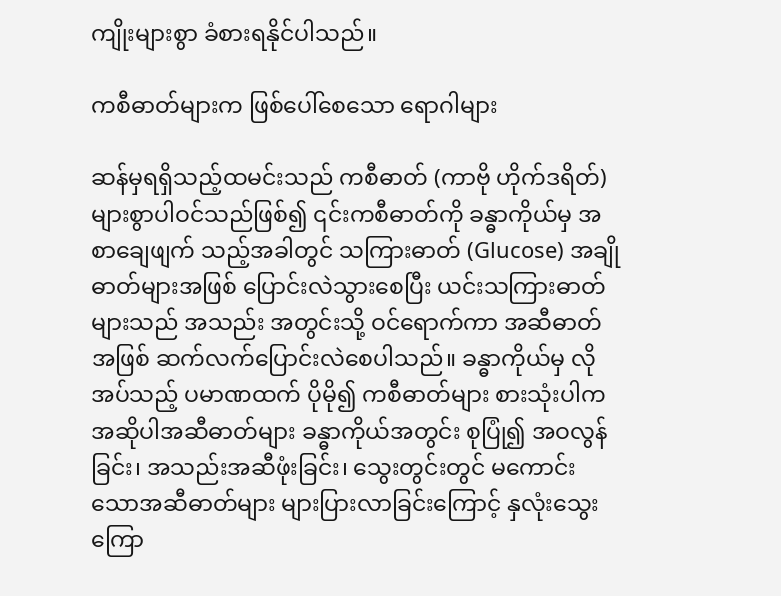ကျိုးများစွာ ခံစားရနိုင်ပါသည်။

ကစီဓာတ်များက ဖြစ်ပေါ်စေသော ရောဂါများ

ဆန်မှရရှိသည့်ထမင်းသည် ကစီဓာတ် (ကာဗို ဟိုက်ဒရိတ်) များစွာပါဝင်သည်ဖြစ်၍ ၎င်းကစီဓာတ်ကို ခန္ဓာကိုယ်မှ အစာချေဖျက် သည့်အခါတွင် သကြားဓာတ် (Glucose) အချိုဓာတ်များအဖြစ် ပြောင်းလဲသွားစေပြီး ယင်းသကြားဓာတ်များသည် အသည်း အတွင်းသို့ ဝင်ရောက်ကာ အဆီဓာတ်အဖြစ် ဆက်လက်ပြောင်းလဲစေပါသည်။ ခန္ဓာကိုယ်မှ လိုအပ်သည့် ပမာဏထက် ပိုမို၍ ကစီဓာတ်များ စားသုံးပါက အဆိုပါအဆီဓာတ်များ ခန္ဓာကိုယ်အတွင်း စုပြုံ၍ အဝလွန်ခြင်း၊ အသည်းအဆီဖုံးခြင်း၊ သွေးတွင်းတွင် မကောင်းသောအဆီဓာတ်များ များပြားလာခြင်းကြောင့် နှလုံးသွေးကြော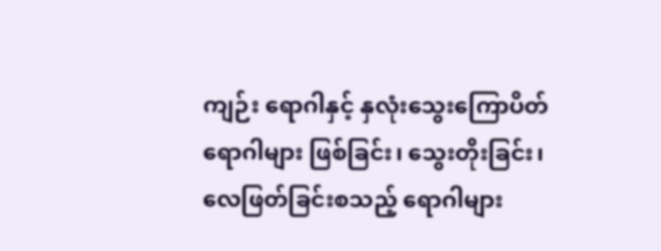ကျဉ်း ရောဂါနှင့် နှလုံးသွေးကြောပိတ်ရောဂါများ ဖြစ်ခြင်း၊ သွေးတိုးခြင်း၊ လေဖြတ်ခြင်းစသည့် ရောဂါများ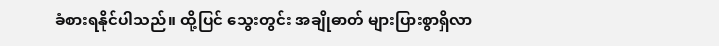ခံစားရနိုင်ပါသည်။ ထို့ပြင် သွေးတွင်း အချိုဓာတ် များပြားစွာရှိလာ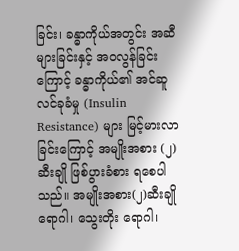ခြင်း၊ ခန္ဓာကိုယ်အတွင်း အဆီ များခြင်းနှင့် အဝလွန်ခြင်းကြောင့် ခန္ဓာကိုယ်၏ အင်ဆူလင်ခုခံမှု (Insulin Resistance) များ မြင့်မားလာခြင်းကြောင့် အမျိုးအစား (၂) ဆီးချို ဖြစ်ပွားခံစား ရစေပါသည်။ အမျိုးအစား(၂)ဆီးချိုရောဂါ၊ သွေးတိုး ရောဂါ၊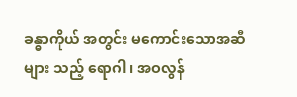ခန္ဓာကိုယ် အတွင်း မကောင်းသောအဆီများ သည့် ရောဂါ၊ အဝလွန်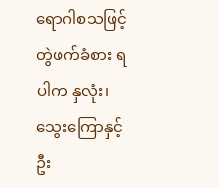ရောဂါစသဖြင့် တွဲဖက်ခံစား ရပါက နှလုံး၊ သွေးကြောနှင့် ဦး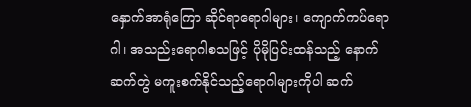နှောက်အာရုံကြော ဆိုင်ရာရောဂါများ၊ ကျောက်ကပ်ရောဂါ၊ အသည်းရောဂါစသဖြင့် ပိုမိုပြင်းထန်သည့် နောက်ဆက်တွဲ မကူးစက်နိုင်သည့်ရောဂါများကိုပါ ဆက်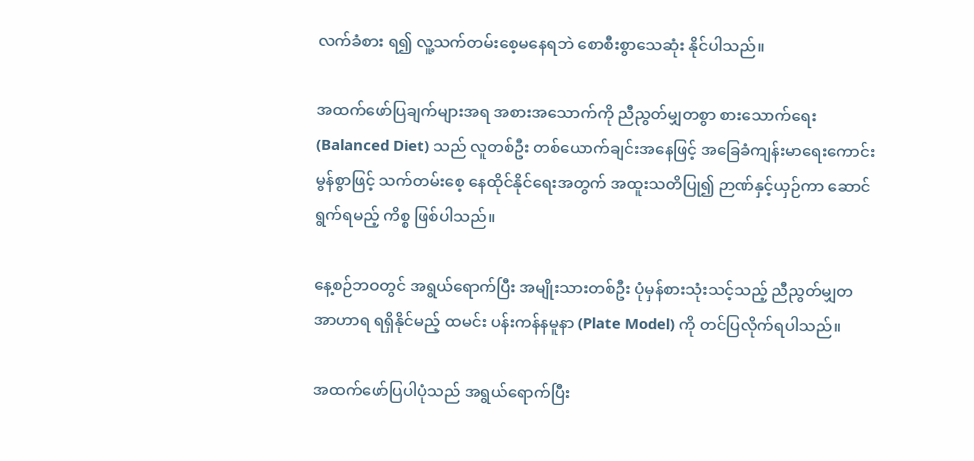လက်ခံစား ရ၍ လူ့သက်တမ်းစေ့မနေရဘဲ စောစီးစွာသေဆုံး နိုင်ပါသည်။

အထက်ဖော်ပြချက်များအရ အစားအသောက်ကို ညီညွတ်မျှတစွာ စားသောက်ရေး (Balanced Diet) သည် လူတစ်ဦး တစ်ယောက်ချင်းအနေဖြင့် အခြေခံကျန်းမာရေးကောင်းမွန်စွာဖြင့် သက်တမ်းစေ့ နေထိုင်နိုင်ရေးအတွက် အထူးသတိပြု၍ ဉာဏ်နှင့်ယှဉ်ကာ ဆောင်ရွက်ရမည့် ကိစ္စ ဖြစ်ပါသည်။

နေ့စဉ်ဘဝတွင် အရွယ်ရောက်ပြီး အမျိုးသားတစ်ဦး ပုံမှန်စားသုံးသင့်သည့် ညီညွတ်မျှတ အာဟာရ ရရှိနိုင်မည့် ထမင်း ပန်းကန်နမူနာ (Plate Model) ကို တင်ပြလိုက်ရပါသည်။

အထက်ဖော်ပြပါပုံသည် အရွယ်ရောက်ပြီး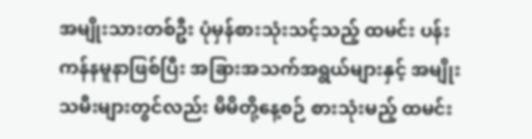အမျိုးသားတစ်ဦး ပုံမှန်စားသုံးသင့်သည့် ထမင်း ပန်းကန်နမူနာဖြစ်ပြီး အခြားအသက်အရွယ်များနှင့် အမျိုးသမီးများတွင်လည်း မိမိတို့နေ့စဉ် စားသုံးမည့် ထမင်း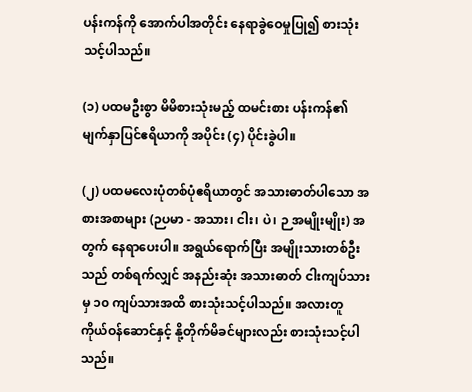ပန်းကန်ကို အောက်ပါအတိုင်း နေရာခွဲဝေမှုပြု၍ စားသုံးသင့်ပါသည်။

(၁) ပထမဦးစွာ မိမိစားသုံးမည့် ထမင်းစား ပန်းကန်၏ မျက်နှာပြင်ဧရိယာကို အပိုင်း (၄) ပိုင်းခွဲပါ။

(၂) ပထမလေးပုံတစ်ပုံဧရိယာတွင် အသားဓာတ်ပါသော အစားအစာများ (ဉပမာ - အသား၊ ငါး၊ ပဲ၊ ဉ အမျိုးမျိုး) အတွက် နေရာပေးပါ။ အရွယ်ရောက်ပြီး အမျိုးသားတစ်ဦးသည် တစ်ရက်လျှင် အနည်းဆုံး အသားဓာတ် ငါးကျပ်သားမှ ၁၀ ကျပ်သားအထိ စားသုံးသင့်ပါသည်။ အလားတူ ကိုယ်ဝန်ဆောင်နှင့် နို့တိုက်မိခင်များလည်း စားသုံးသင့်ပါသည်။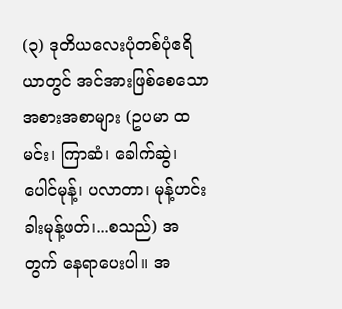(၃) ဒုတိယလေးပုံတစ်ပုံဧရိယာတွင် အင်အားဖြစ်စေသော အစားအစာများ (ဥပမာ ထမင်း၊ ကြာဆံ၊ ခေါက်ဆွဲ၊ ပေါင်မုန့်၊ ပလာတာ၊ မုန့်ဟင်းခါးမုန့်ဖတ်၊...စသည်) အတွက် နေရာပေးပါ။ အ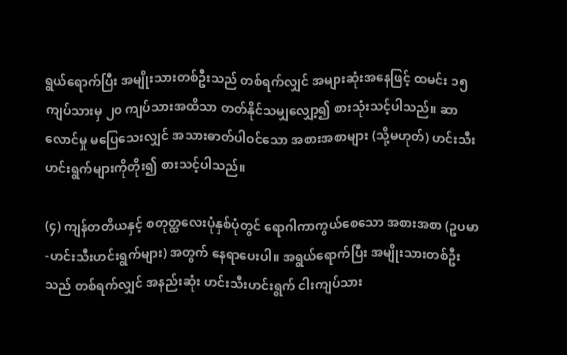ရွယ်ရောက်ပြီး အမျိုးသားတစ်ဦးသည် တစ်ရက်လျှင် အများဆုံးအနေဖြင့် ထမင်း ၁၅ ကျပ်သားမှ ၂၀ ကျပ်သားအထိသာ တတ်နိုင်သမျှလျှော့၍ စားသုံးသင့်ပါသည်။ ဆာလောင်မှု မပြေသေးလျှင် အသားဓာတ်ပါဝင်သော အစားအစာများ (သို့မဟုတ်) ဟင်းသီးဟင်းရွက်များကိုတိုး၍ စားသင့်ပါသည်။

(၄) ကျန်တတိယနှင့် စတုတ္ထလေးပုံနှစ်ပုံတွင် ရောဂါကာကွယ်စေသော အစားအစာ (ဥပမာ-ဟင်းသီးဟင်းရွက်များ) အတွက် နေရာပေးပါ။ အရွယ်ရောက်ပြီး အမျိုးသားတစ်ဦးသည် တစ်ရက်လျှင် အနည်းဆုံး ဟင်းသီးဟင်းရွက် ငါးကျပ်သား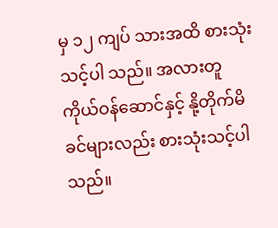မှ ၁၂ ကျပ် သားအထိ စားသုံးသင့်ပါ သည်။ အလားတူ ကိုယ်ဝန်ဆောင်နှင့် နို့တိုက်မိခင်များလည်း စားသုံးသင့်ပါသည်။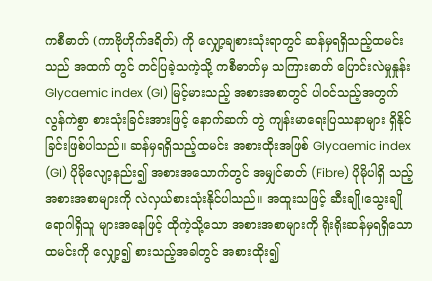ကစီဓာတ် (ကာဗိုဟိုက်ဒရိတ်) ကို လျှော့ချစားသုံးရာတွင် ဆန်မှရရှိသည့်ထမင်းသည် အထက် တွင် တင်ပြခဲ့သကဲ့သို့ ကစီဓာတ်မှ သကြားဓာတ် ပြောင်းလဲမှုနှုန်း Glycaemic index (GI) မြင့်မားသည့် အစားအစာတွင် ပါဝင်သည့်အတွက် လွန်ကဲစွာ စားသုံးခြင်းအားဖြင့် နောက်ဆက် တွဲ ကျန်းမာရေးပြဿနာများ ရှိနိုင်ခြင်းဖြစ်ပါသည်။ ဆန်မှရရှိသည့်ထမင်း အစားထိုးအဖြစ် Glycaemic index (GI) ပိုမိုလျော့နည်း၍ အစားအသောက်တွင် အမျှင်ဓာတ် (Fibre) ပိုမိုပါရှိ သည့် အစားအစာများကို လဲလှယ်စားသုံးနိုင်ပါသည်။ အထူးသဖြင့် ဆီးချို၊သွေးချို ရောဂါရှိသူ များအနေဖြင့် ထိုကဲ့သို့သော အစားအစာများကို ရိုးရိုးဆန်မှရရှိသောထမင်းကို လျှော့၍ စားသည့်အခါတွင် အစားထိုး၍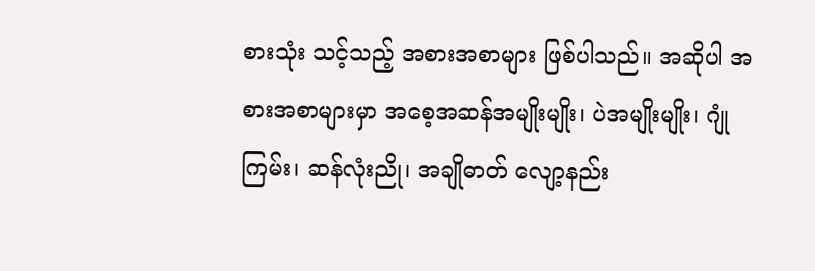စားသုံး သင့်သည့် အစားအစာများ ဖြစ်ပါသည်။ အဆိုပါ အစားအစာများမှာ အစေ့အဆန်အမျိုးမျိုး၊ ပဲအမျိုးမျိုး၊ ဂျုံကြမ်း၊ ဆန်လုံးညို၊ အချိုဓာတ် လျော့နည်း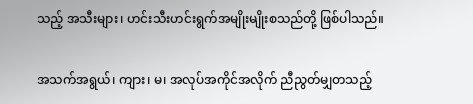သည့် အသီးများ၊ ဟင်းသီးဟင်းရွက်အမျိုးမျိုးစသည်တို့ ဖြစ်ပါသည်။

အသက်အရွယ်၊ ကျား၊ မ၊ အလုပ်အကိုင်အလိုက် ညီညွတ်မျှတသည့်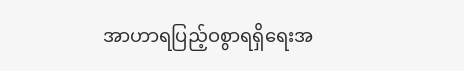အာဟာရပြည့်ဝစွာရရှိရေးအ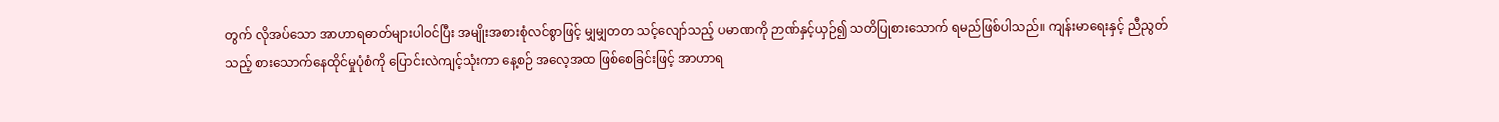တွက် လိုအပ်သော အာဟာရဓာတ်များပါဝင်ပြီး အမျိုးအစားစုံလင်စွာဖြင့် မျှမျှတတ သင့်လျော်သည့် ပမာဏကို ဉာဏ်နှင့်ယှဉ်၍ သတိပြုစားသောက် ရမည်ဖြစ်ပါသည်။ ကျန်းမာရေးနှင့် ညီညွတ်သည့် စားသောက်နေထိုင်မှုပုံစံကို ပြောင်းလဲကျင့်သုံးကာ နေ့စဉ် အလေ့အထ ဖြစ်စေခြင်းဖြင့် အာဟာရ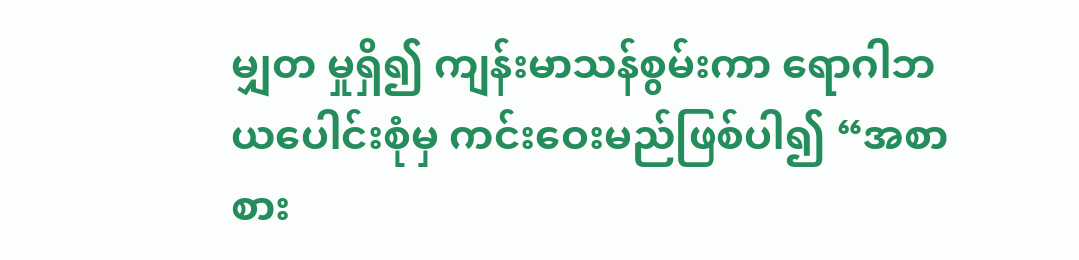မျှတ မှုရှိ၍ ကျန်းမာသန်စွမ်းကာ ရောဂါဘယပေါင်းစုံမှ ကင်းဝေးမည်ဖြစ်ပါ၍ “အစာစား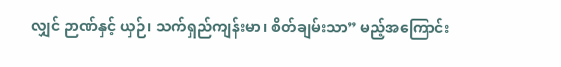လျှင် ဉာဏ်နှင့် ယှဉ်၊ သက်ရှည်ကျန်းမာ၊ စိတ်ချမ်းသာ” မည့်အကြောင်း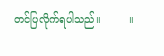တင်ပြလိုက်ရပါသည်။         ။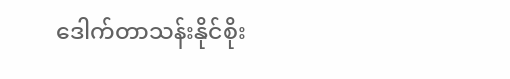ဒေါက်တာသန်းနိုင်စိုး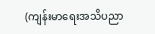(ကျန်းမာရေးအသိပညာ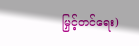မြှင့်တင်ရေး)